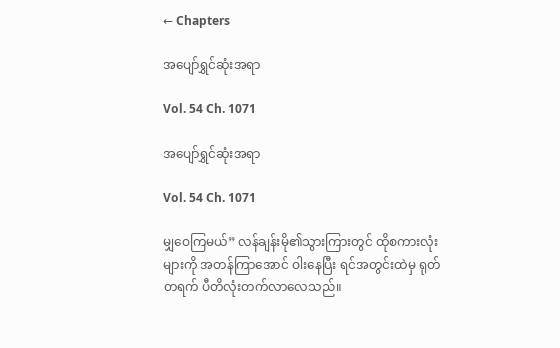← Chapters

အပျော်ရွှင်ဆုံးအရာ

Vol. 54 Ch. 1071

အပျော်ရွှင်ဆုံးအရာ

Vol. 54 Ch. 1071

မျှဝေကြမယ်” လန်ချန်းမို၏သွားကြားတွင် ထိုစကားလုံးများကို အတန်ကြာအောင် ဝါးနေပြီး ရင်အတွင်းထဲမှ ရုတ်တရက် ပီတိလုံးတက်လာလေသည်။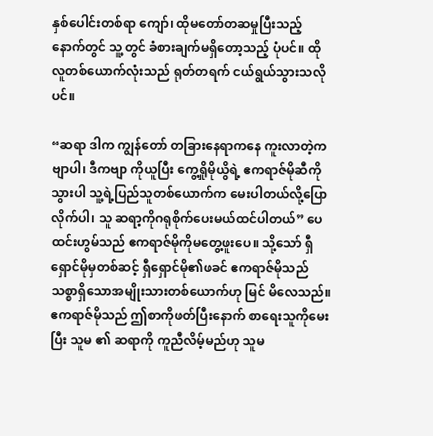နှစ်ပေါင်းတစ်ရာ ကျော်၊ ထိုမတော်တဆမှုပြီးသည့်နောက်တွင် သူ့တွင် ခံစားချက်မရှိတော့သည့် ပုံပင်။ ထိုလူတစ်ယောက်လုံးသည် ရုတ်တရက် ငယ်ရွယ်သွားသလိုပင်။

“ဆရာ ဒါက ကျွန်တော် တခြားနေရာကနေ ကူးလာတဲ့ကဗျာပါ၊ ဒီကဗျာ ကိုယူပြီး ကွေ့ရှိုမိုယွိရဲ့ ဧကရာဇ်မိုဆီကိုသွားပါ သူ့ရဲ့ပြည်သူတစ်ယောက်က မေးပါတယ်လို့ပြောလိုက်ပါ၊ သူ ဆရာ့ကိုဂရုစိုက်ပေးမယ်ထင်ပါတယ်” ပေထင်းဟွမ်သည် ဧကရာဇ်မိုကိုမတွေ့ဖူးပေ။ သို့သော် ရှီရှောင်မိုမှတစ်ဆင့် ရှီရှောင်မို၏ဖခင် ဧကရာဇ်မိုသည် သစ္စာရှိသောအမျိုးသားတစ်ယောက်ဟု မြင် မိလေသည်။ ဧကရာဇ်မိုသည် ဤစာကိုဖတ်ပြီးနောက် စာရေးသူကိုမေးပြီး သူမ ၏ ဆရာကို ကူညီလိမ့်မည်ဟု သူမ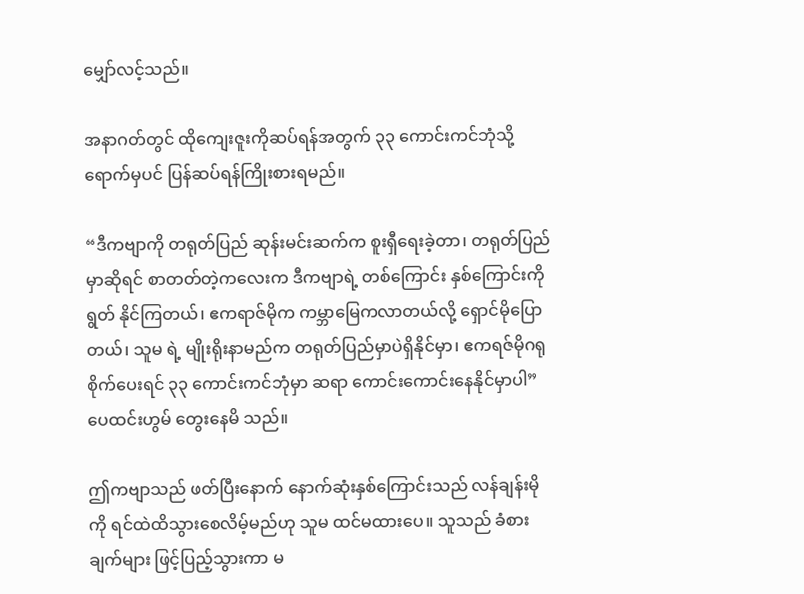မျှော်လင့်သည်။

အနာဂတ်တွင် ထိုကျေးဇူးကိုဆပ်ရန်အတွက် ၃၃ ကောင်းကင်ဘုံသို့ ရောက်မှပင် ပြန်ဆပ်ရန်ကြိုးစားရမည်။

“ဒီကဗျာကို တရုတ်ပြည် ဆုန်းမင်းဆက်က စူးရှီရေးခဲ့တာ၊ တရုတ်ပြည် မှာဆိုရင် စာတတ်တဲ့ကလေးက ဒီကဗျာရဲ့ တစ်ကြောင်း နှစ်ကြောင်းကို ရွတ် နိုင်ကြတယ်၊ ဧကရာဇ်မိုက ကမ္ဘာမြေကလာတယ်လို့ ရှောင်မိုပြောတယ်၊ သူမ ရဲ့ မျိုးရိုးနာမည်က တရုတ်ပြည်မှာပဲရှိနိုင်မှာ၊ ဧကရဇ်မိုဂရုစိုက်ပေးရင် ၃၃ ကောင်းကင်ဘုံမှာ ဆရာ ကောင်းကောင်းနေနိုင်မှာပါ” ပေထင်းဟွမ် တွေးနေမိ သည်။

ဤကဗျာသည် ဖတ်ပြီးနောက် နောက်ဆုံးနှစ်ကြောင်းသည် လန်ချန်းမို ကို ရင်ထဲထိသွားစေလိမ့်မည်ဟု သူမ ထင်မထားပေ။ သူသည် ခံစားချက်များ ဖြင့်ပြည့်သွားကာ မ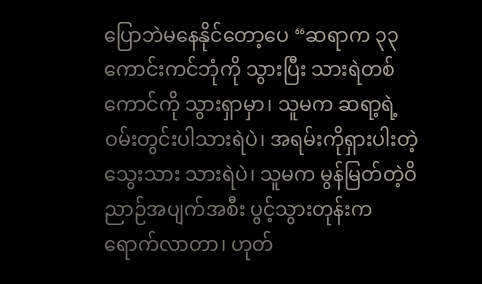ပြောဘဲမနေနိုင်တော့ပေ “ဆရာက ၃၃ ကောင်းကင်ဘုံကို သွားပြီး သားရဲတစ်ကောင်ကို သွားရှာမှာ၊ သူမက ဆရာ့ရဲ့ဝမ်းတွင်းပါသားရဲပဲ၊ အရမ်းကိုရှားပါးတဲ့သွေးသား သားရဲပဲ၊ သူမက မွန်မြတ်တဲ့ဝိညာဉ်အပျက်အစီး ပွင့်သွားတုန်းက ရောက်လာတာ၊ ဟုတ်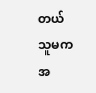တယ် သူမက အ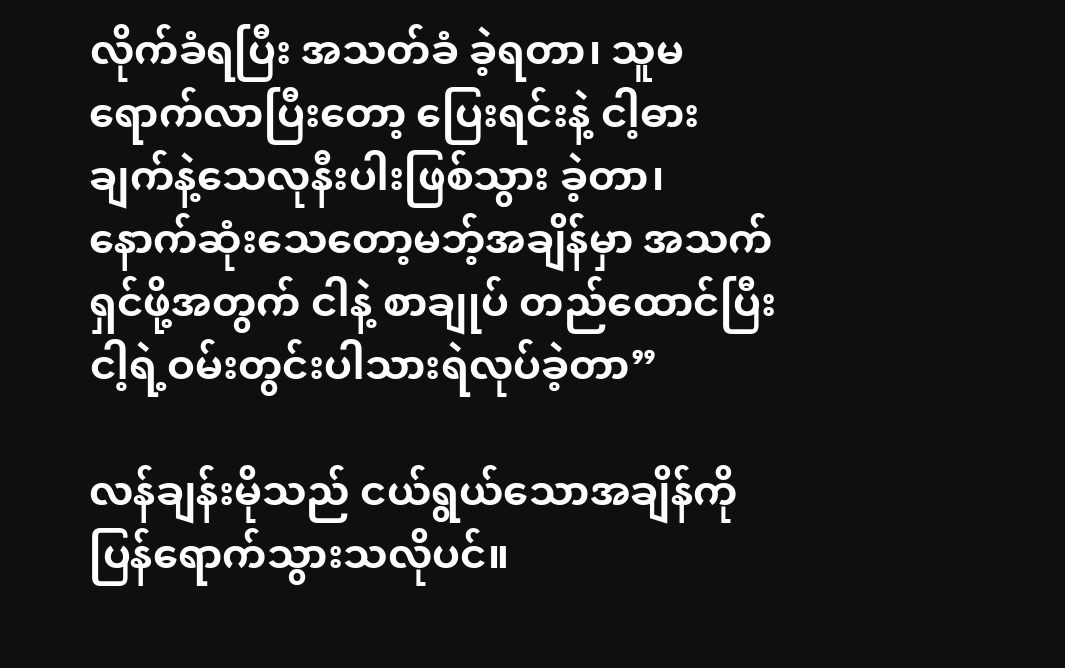လိုက်ခံရပြီး အသတ်ခံ ခဲ့ရတာ၊ သူမ ရောက်လာပြီးတော့ ပြေးရင်းနဲ့ ငါ့ဓားချက်နဲ့သေလုနီးပါးဖြစ်သွား ခဲ့တာ၊ နောက်ဆုံးသေတော့မဘ့်အချိန်မှာ အသက်ရှင်ဖို့အတွက် ငါနဲ့ စာချုပ် တည်ထောင်ပြီး ငါ့ရဲ့ဝမ်းတွင်းပါသားရဲလုပ်ခဲ့တာ”

လန်ချန်းမိုသည် ငယ်ရွယ်သောအချိန်ကို ပြန်ရောက်သွားသလိုပင်။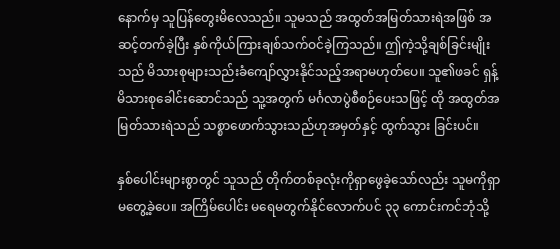နောက်မှ သူပြန်တွေးမိလေသည်။ သူမသည် အထွတ်အမြတ်သားရဲအဖြစ် အဆင့်တက်ခဲ့ပြီး နှစ်ကိုယ်ကြားချစ်သက်ဝင်ခဲ့ကြသည်။ ဤကဲ့သို့ချစ်ခြင်းမျိုး သည် မိသားစုများသည်းခံကျော်လွှားနိုင်သည့်အရာမဟုတ်ပေ။ သူ၏ဖခင် ရှန့်မိသားစုခေါင်းဆောင်သည် သူ့အတွက် မင်္ဂလာပွဲစီစဉ်ပေးသဖြင့် ထို အထွတ်အမြတ်သားရဲသည် သစ္စာဖောက်သွားသည်ဟုအမှတ်နှင့် ထွက်သွား ခြင်းပင်။

နှစ်ပေါင်းများစွာတွင် သူသည် တိုက်တစ်ခုလုံးကိုရှာဖွေခဲ့သော်လည်း သူမကိုရှာမတွေ့ခဲ့ပေ။ အကြိမ်ပေါင်း မရေမတွက်နိုင်လောက်ပင် ၃၃ ကောင်းကင်ဘုံသို့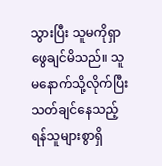သွားပြီး သူမကိုရှာဖွေချင်မိသည်။ သူမနောက်သို့လိုက်ပြီး သတ်ချင်နေသည့် ရန်သူများစွာရှိ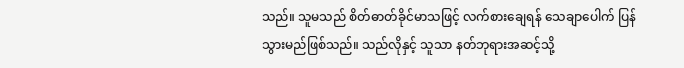သည်။ သူမသည် စိတ်ဓာတ်ခိုင်မာသဖြင့် လက်စားချေရန် သေချာပေါက် ပြန်သွားမည်ဖြစ်သည်။ သည်လိုနှင့် သူသာ နတ်ဘုရားအဆင့်သို့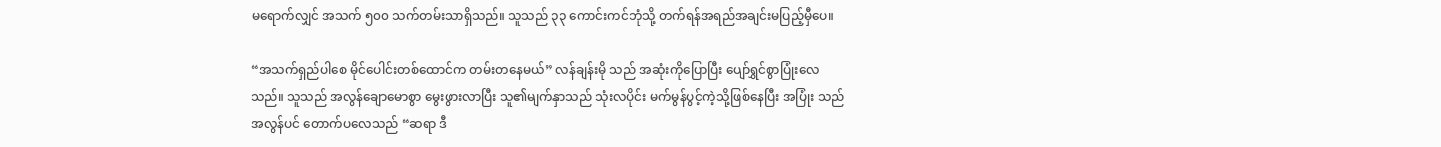မရောက်လျှင် အသက် ၅၀၀ သက်တမ်းသာရှိသည်။ သူသည် ၃၃ ကောင်းကင်ဘုံသို့ တက်ရန်အရည်အချင်းမပြည့်မှီပေ။

“အသက်ရှည်ပါစေ မိုင်ပေါင်းတစ်ထောင်က တမ်းတနေမယ်” လန်ချန်းမို သည် အဆုံးကိုပြောပြီး ပျော်ရွှင်စွာပြုံးလေသည်။ သူသည် အလွန်ချောမောစွာ မွေးဖွားလာပြီး သူ၏မျက်နှာသည် သုံးလပိုင်း မက်မွန်ပွင့်ကဲ့သို့ဖြစ်နေပြီး အပြုံး သည်အလွန်ပင် တောက်ပလေသည် “ဆရာ ဒီ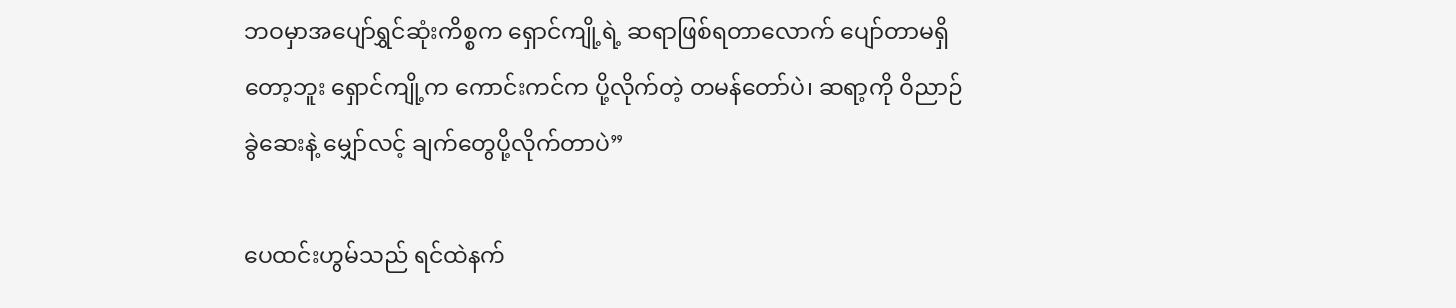ဘဝမှာအပျော်ရွှင်ဆုံးကိစ္စက ရှောင်ကျို့ရဲ့ ဆရာဖြစ်ရတာလောက် ပျော်တာမရှိတော့ဘူး ရှောင်ကျို့က ကောင်းကင်က ပို့လိုက်တဲ့ တမန်တော်ပဲ၊ ဆရာ့ကို ဝိညာဉ်ခွဲဆေးနဲ့ မျှော်လင့် ချက်တွေပို့လိုက်တာပဲ”

ပေထင်းဟွမ်သည် ရင်ထဲနက်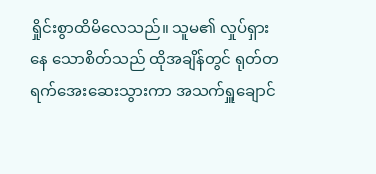ရှိုင်းစွာထိမိလေသည်။ သူမ၏ လှုပ်ရှားနေ သောစိတ်သည် ထိုအချိန်တွင် ရုတ်တရက်အေးဆေးသွားကာ အသက်ရှူချောင်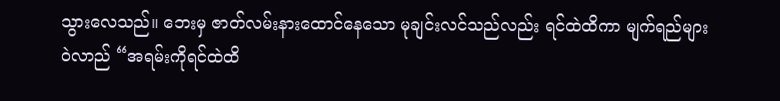သွားလေသည်။ ဘေးမှ ဇာတ်လမ်းနားထောင်နေသော မုချင်းလင်သည်လည်း ရင်ထဲထိကာ မျက်ရည်များဝဲလာည် “အရမ်းကိုရင်ထဲထိ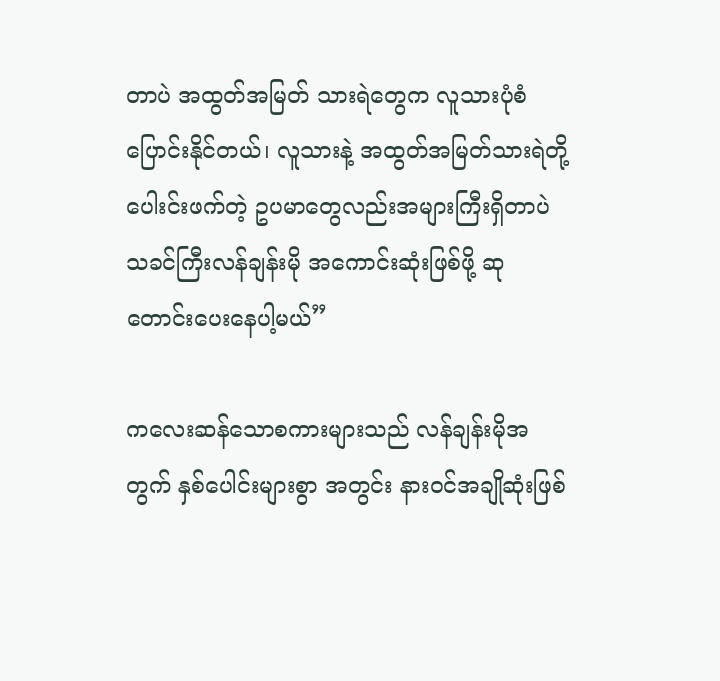တာပဲ အထွတ်အမြတ် သားရဲတွေက လူသားပုံစံပြောင်းနိုင်တယ်၊ လူသားနဲ့ အထွတ်အမြတ်သားရဲတို့ ပေါးင်းဖက်တဲ့ ဥပမာတွေလည်းအများကြီးရှိတာပဲ သခင်ကြီးလန်ချန်းမို အကောင်းဆုံးဖြစ်ဖို့ ဆုတောင်းပေးနေပါ့မယ်”

ကလေးဆန်သောစကားများသည် လန်ချန်းမိုအတွက် နှစ်ပေါင်းများစွာ အတွင်း နားဝင်အချိုဆုံးဖြစ်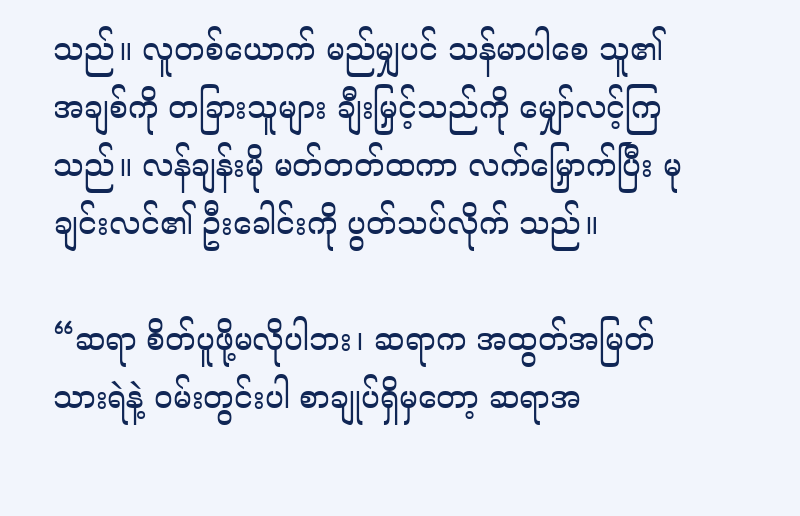သည်။ လူတစ်ယောက် မည်မျှပင် သန်မာပါစေ သူ၏အချစ်ကို တခြားသူများ ချီးမြှင့်သည်ကို မျှော်လင့်ကြသည်။ လန်ချန်းမို မတ်တတ်ထကာ လက်မြှောက်ပြီး မုချင်းလင်၏ ဦးခေါင်းကို ပွတ်သပ်လိုက် သည်။

“ဆရာ စိတ်ပူဖို့မလိုပါဘး၊ ဆရာက အထွတ်အမြတ်သားရဲနဲ့ ဝမ်းတွင်းပါ စာချုပ်ရှိမှတော့ ဆရာအ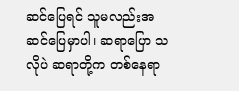ဆင်ပြေရင် သူမလည်းအဆင်ပြေမှာပါ၊ ဆရာပြော သလိုပဲ ဆရာတို့က တစ်နေရာ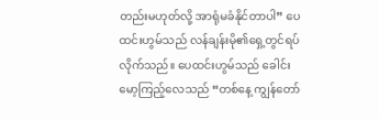တည်းမဟုတ်လို့ အာရုံမခံနိုင်တာပါ” ပေထင်းဟွမ်သည် လန်ချန်းမို၏ရှေ့တွင်ရပ်လိုက်သည်။ ပေထင်းဟွမ်သည် ခေါင်းမော့ကြည့်လေသည် “တစ်နေ့ ကျွန်တော်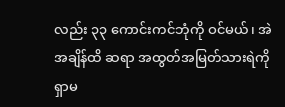လည်း ၃၃ ကောင်းကင်ဘုံကို ဝင်မယ်၊ အဲအချိန်ထိ ဆရာ အထွတ်အမြတ်သားရဲကို ရှာမ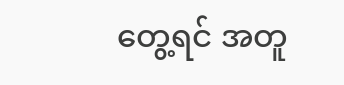တွေ့ရင် အတူ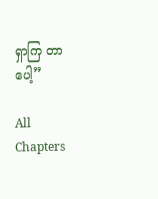ရှာကြ တာပေါ့”

All Chapters